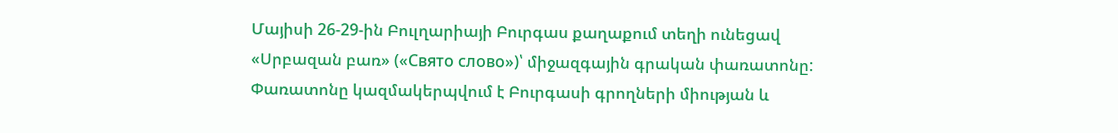Մայիսի 26-29-ին Բուլղարիայի Բուրգաս քաղաքում տեղի ունեցավ «Սրբազան բառ» («Свято слово»)՝ միջազգային գրական փառատոնը: Փառատոնը կազմակերպվում է Բուրգասի գրողների միության և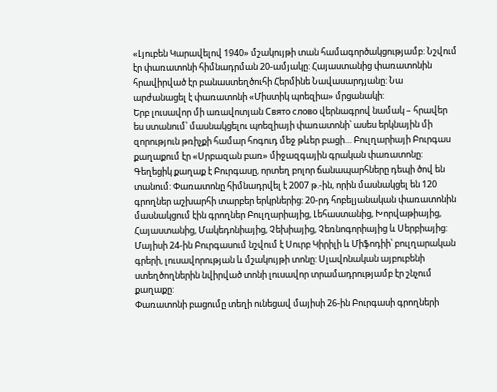«Լյուբեն Կարավելով 1940» մշակույթի տան համագործակցությամբ: Նշվում էր փառատոնի հիմնադրման 20-ամյակը: Հայաստանից փառատոնին հրավիրված էր բանաստեղծուհի Հերմինե Նավասարդյանը: Նա արժանացել է փառատոնի «Միստիկ պոեզիա» մրցանակի:
Երբ լուսավոր մի առավոտյան Свято слово վերնագրով նամակ – հրավեր ես ստանում՝ մասնակցելու պոեզիայի փառատոնի՝ ասես երկնային մի զորություն թռիչքի համար հոգուդ մեջ թևեր բացի… Բուլղարիայի Բուրգաս քաղաքում էր «Սրբազան բառ» միջազգային գրական փառատոնը: Գեղեցիկ քաղաք է Բուրգասը, որտեղ բոլոր ճանապարհները դեպի ծով են տանում: Փառատոնը հիմնադրվել է 2007 թ.-ին, որին մասնակցել են 120 գրողներ աշխարհի տարբեր երկրներից: 20-րդ հոբելյանական փառատոնին մասնակցում էին գրողներ Բուլղարիայից, Լեհաստանից, Խորվաթիայից, Հայաստանից, Մակեդոնիայից, Չեխիայից, Չեռնոգորիայից և Սերբիայից: Մայիսի 24-ին Բուրգասում նշվում է Սուրբ Կիրիլի և Միֆոդիի՝ բուլղարական գրերի, լուսավորության և մշակույթի տոնը: Սլավոնական այբուբենի ստեղծողներին նվիրված տոնի լուսավոր տրամադրությամբ էր շնչում քաղաքը:
Փառատոնի բացումը տեղի ունեցավ մայիսի 26-ին Բուրգասի գրողների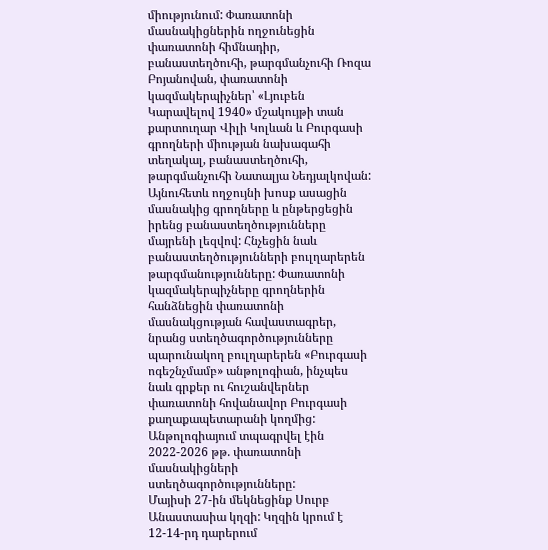միությունում: Փառատոնի մասնակիցներին ողջունեցին փառատոնի հիմնադիր, բանաստեղծուհի, թարգմանչուհի Ռոզա Բոյանովան, փառատոնի կազմակերպիչներ՝ «Լյուբեն Կարավելով 1940» մշակույթի տան քարտուղար Վիլի Կոլևան և Բուրգասի գրողների միության նախագահի տեղակալ, բանաստեղծուհի, թարգմանչուհի Նատալյա Նեդյալկովան: Այնուհետև ողջույնի խոսք ասացին մասնակից գրողները և ընթերցեցին իրենց բանաստեղծությունները մայրենի լեզվով: Հնչեցին նաև բանաստեղծությունների բուլղարերեն թարգմանությունները: Փառատոնի կազմակերպիչները գրողներին հանձնեցին փառատոնի մասնակցության հավաստագրեր, նրանց ստեղծագործությունները պարունակող բուլղարերեն «Բուրգասի ոգեշնչմամբ» անթոլոգիան, ինչպես նաև գրքեր ու հուշանվերներ փառատոնի հովանավոր Բուրգասի քաղաքապետարանի կողմից: Անթոլոգիայում տպագրվել էին 2022-2026 թթ. փառատոնի մասնակիցների ստեղծագործությունները:
Մայիսի 27-ին մեկնեցինք Սուրբ Անաստասիա կղզի: Կղզին կրում է 12-14-րդ դարերում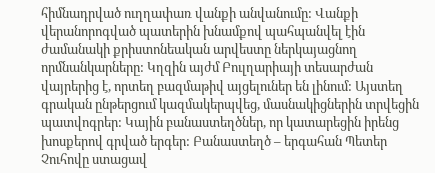հիմնադրված ուղղափառ վանքի անվանումը: Վանքի վերանորոգված պատերին խնամքով պահպանվել էին ժամանակի քրիստոնեական արվեստը ներկայացնող որմնանկարները: Կղզին այժմ Բուլղարիայի տեսարժան վայրերից է, որտեղ բազմաթիվ այցելուներ են լինում: Այստեղ գրական ընթերցում կազմակերպվեց, մասնակիցներին տրվեցին պատվոգրեր: Կային բանաստեղծներ, որ կատարեցին իրենց խոսքերով գրված երգեր: Բանաստեղծ – երգահան Պետեր Չուհովը ստացավ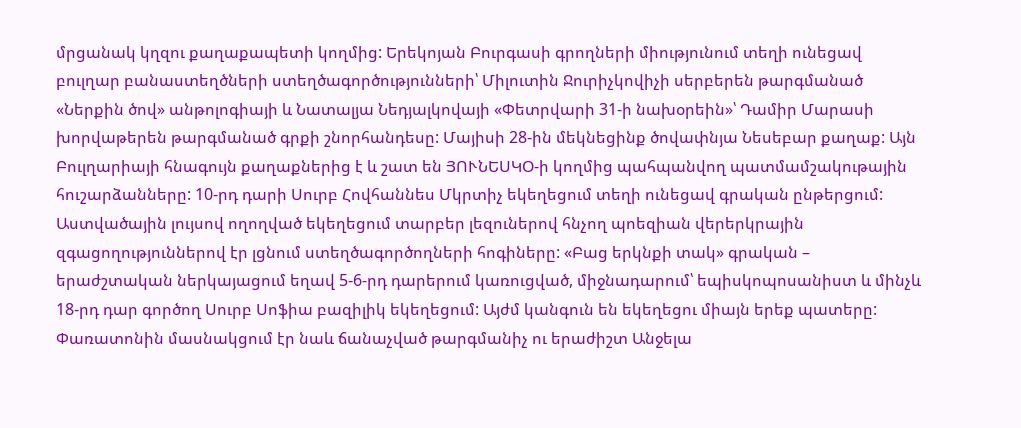մրցանակ կղզու քաղաքապետի կողմից: Երեկոյան Բուրգասի գրողների միությունում տեղի ունեցավ բուլղար բանաստեղծների ստեղծագործությունների՝ Միլուտին Ջուրիչկովիչի սերբերեն թարգմանած «Ներքին ծով» անթոլոգիայի և Նատալյա Նեդյալկովայի «Փետրվարի 31-ի նախօրեին»՝ Դամիր Մարասի խորվաթերեն թարգմանած գրքի շնորհանդեսը: Մայիսի 28-ին մեկնեցինք ծովափնյա Նեսեբար քաղաք: Այն Բուլղարիայի հնագույն քաղաքներից է և շատ են ՅՈՒՆԵՍԿՕ-ի կողմից պահպանվող պատմամշակութային հուշարձանները: 10-րդ դարի Սուրբ Հովհաննես Մկրտիչ եկեղեցում տեղի ունեցավ գրական ընթերցում: Աստվածային լույսով ողողված եկեղեցում տարբեր լեզուներով հնչող պոեզիան վերերկրային զգացողություններով էր լցնում ստեղծագործողների հոգիները: «Բաց երկնքի տակ» գրական – երաժշտական ներկայացում եղավ 5-6-րդ դարերում կառուցված, միջնադարում՝ եպիսկոպոսանիստ և մինչև 18-րդ դար գործող Սուրբ Սոֆիա բազիլիկ եկեղեցում: Այժմ կանգուն են եկեղեցու միայն երեք պատերը: Փառատոնին մասնակցում էր նաև ճանաչված թարգմանիչ ու երաժիշտ Անջելա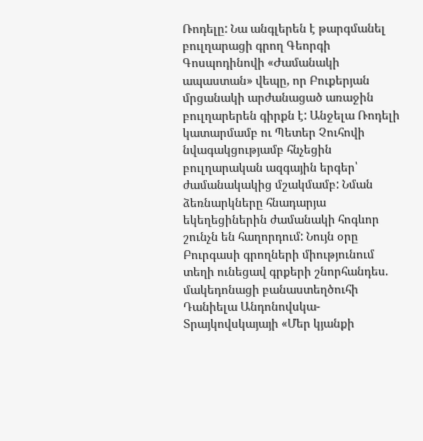Ռոդելը: Նա անգլերեն է թարգմանել բուլղարացի գրող Գեորգի Գոսպոդինովի «Ժամանակի ապաստան» վեպը, որ Բուքերյան մրցանակի արժանացած առաջին բուլղարերեն գիրքն է: Անջելա Ռոդելի կատարմամբ ու Պետեր Չուհովի նվագակցությամբ հնչեցին բուլղարական ազգային երգեր՝ ժամանակակից մշակմամբ: Նման ձեռնարկները հնադարյա եկեղեցիներին ժամանակի հոգևոր շունչն են հաղորդում: Նույն օրը Բուրգասի գրողների միությունում տեղի ունեցավ գրքերի շնորհանդես. մակեդոնացի բանաստեղծուհի Դանիելա Անդոնովսկա-Տրայկովսկայայի «Մեր կյանքի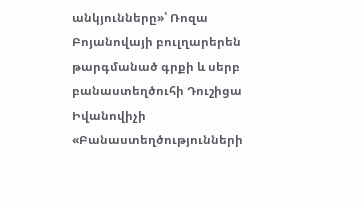անկյունները»՝ Ռոզա Բոյանովայի բուլղարերեն թարգմանած գրքի և սերբ բանաստեղծուհի Դուշիցա Իվանովիչի «Բանաստեղծությունների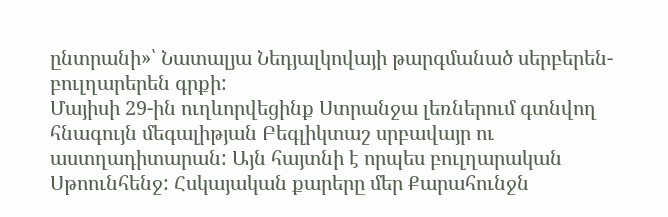ընտրանի»՝ Նատալյա Նեդյալկովայի թարգմանած սերբերեն-բուլղարերեն գրքի:
Մայիսի 29-ին ուղևորվեցինք Ստրանջա լեռներում գտնվող հնագույն մեգալիթյան Բեգլիկտաշ սրբավայր ու աստղադիտարան: Այն հայտնի է որպես բուլղարական Սթոունհենջ: Հսկայական քարերը մեր Քարահունջն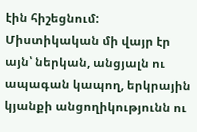էին հիշեցնում: Միստիկական մի վայր էր այն՝ ներկան, անցյալն ու ապագան կապող, երկրային կյանքի անցողիկությունն ու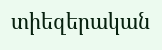տիեզերական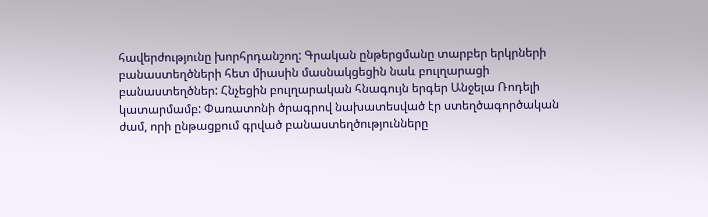հավերժությունը խորհրդանշող: Գրական ընթերցմանը տարբեր երկրների բանաստեղծների հետ միասին մասնակցեցին նաև բուլղարացի բանաստեղծներ: Հնչեցին բուլղարական հնագույն երգեր Անջելա Ռոդելի կատարմամբ: Փառատոնի ծրագրով նախատեսված էր ստեղծագործական ժամ, որի ընթացքում գրված բանաստեղծությունները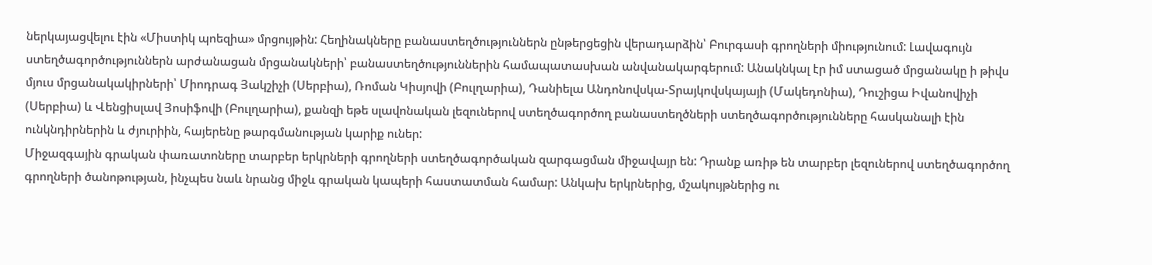ներկայացվելու էին «Միստիկ պոեզիա» մրցույթին: Հեղինակները բանաստեղծություններն ընթերցեցին վերադարձին՝ Բուրգասի գրողների միությունում: Լավագույն ստեղծագործություններն արժանացան մրցանակների՝ բանաստեղծություններին համապատասխան անվանակարգերում: Անակնկալ էր իմ ստացած մրցանակը ի թիվս մյուս մրցանակակիրների՝ Միոդրագ Յակշիչի (Սերբիա), Ռոման Կիսյովի (Բուլղարիա), Դանիելա Անդոնովսկա-Տրայկովսկայայի (Մակեդոնիա), Դուշիցա Իվանովիչի (Սերբիա) և Վենցիսլավ Յոսիֆովի (Բուլղարիա), քանզի եթե սլավոնական լեզուներով ստեղծագործող բանաստեղծների ստեղծագործությունները հասկանալի էին ունկնդիրներին և ժյուրիին, հայերենը թարգմանության կարիք ուներ:
Միջազգային գրական փառատոները տարբեր երկրների գրողների ստեղծագործական զարգացման միջավայր են: Դրանք առիթ են տարբեր լեզուներով ստեղծագործող գրողների ծանոթության, ինչպես նաև նրանց միջև գրական կապերի հաստատման համար: Անկախ երկրներից, մշակույթներից ու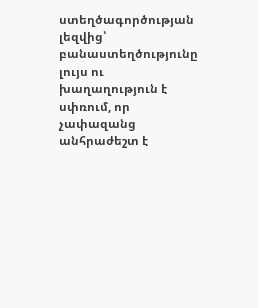ստեղծագործության լեզվից՝ բանաստեղծությունը լույս ու խաղաղություն է սփռում, որ չափազանց անհրաժեշտ է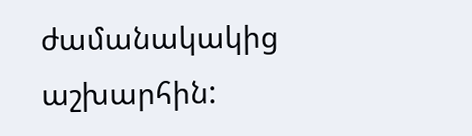ժամանակակից աշխարհին: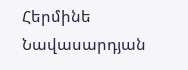Հերմինե Նավասարդյան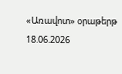«Առավոտ» օրաթերթ
18.06.2026